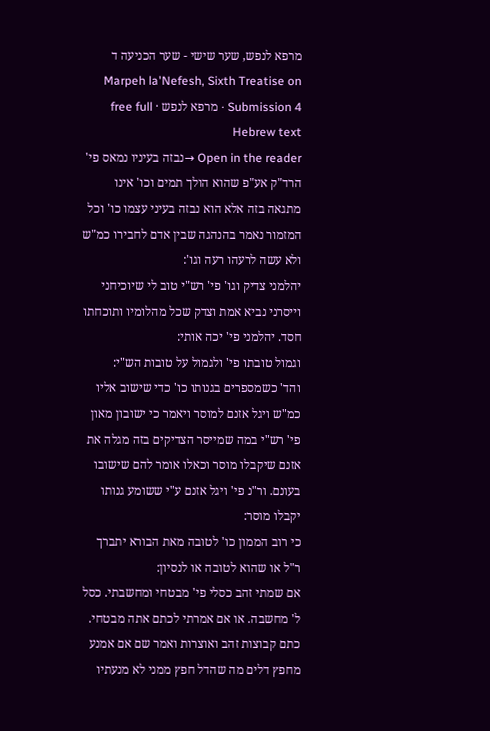מרפא לנפש, שער שישי - שער הכניעה ד
Marpeh la'Nefesh, Sixth Treatise on Submission 4 · מרפא לנפש · free full Hebrew text
Open in the reader →נבזה בעיניו נמאס פי' הרד"ק אע"פ שהוא הולך תמים וכו' אינו מתגאה בזה אלא הוא נבזה בעיני עצמו כו' וכל המזמור נאמר בהנהגה שבין אדם לחבירו כמ"ש ולא עשה לרעהו רעה וגו':
יהלמני צדיק וגו' פי' רש"י טוב לי שיוכיחני וייסרני נביא אמת וצדק שכל מהלומיו ותוכחתו חסד. יהלמני פי' יכה אותי:
וגמול טובתו פי' ולגמול על טובות הש"י:
והד' כשמספרים בגנותו כו' כדי שישוב אליו כמ"ש ויגל אזנם למוסר ויאמר כי ישובון מאון פי' רש"י במה שמייסר הצדיקים בזה מגלה את אזנם שיקבלו מוסר וכאלו אומר להם שישובו בעונם. ור"נ פי' ויגל אזנם ע"י ששומע גנותו יקבלו מוסר:
כי רוב הממון כו' לטובה מאת הבורא יתברך ר"ל או שהוא לטובה או לנסיון:
אם שמתי זהב כסלי פי' מבטחי ומחשבתי. כסל ל' מחשבה. או אם אמרתי לכתם אתה מבטחי. כתם קבוצות זהב ואוצרות ואמר שם אם אמנע מחפץ דלים מה שהדל חפץ ממני לא מנעתיו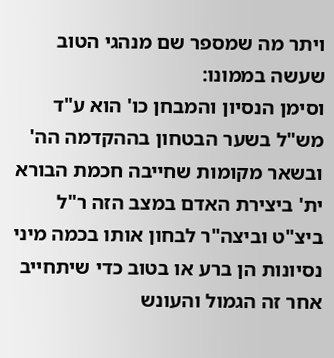ויתר מה שמספר שם מנהגי הטוב שעשה בממונו:
וסימן הנסיון והמבחן כו' הוא ע"ד מש"ל בשער הבטחון בההקדמה הה' ובשאר מקומות שחייבה חכמת הבורא ית' ביצירת האדם במצב הזה ר"ל ביצ"ט וביצה"ר לבחון אותו בכמה מיני נסיונות הן ברע או בטוב כדי שיתחייב אחר זה הגמול והעונש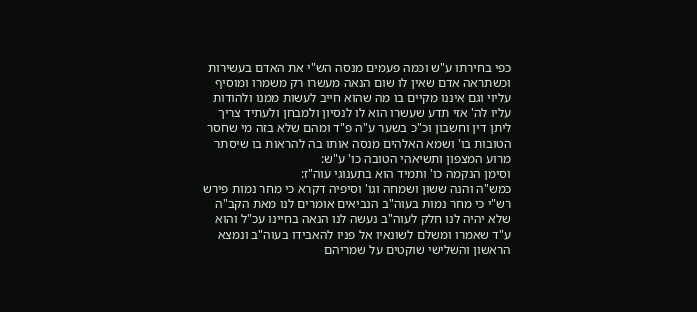כפי בחירתו ע"ש וכמה פעמים מנסה הש"י את האדם בעשירות וכשתראה אדם שאין לו שום הנאה מעשרו רק משמרו ומוסיף עליוי וגם איננו מקיים בו מה שהוא חייב לעשות ממנו ולהודות עליו לה' אזי תדע שעשרו הוא לו לנסיון ולמבחן ולעתיד צריך ליתן דין וחשבון וכ"כ בשער ע"ה פ"ד ומהם שלא בזה מי שחסר הטובות בו' ושמא האלהים מנסה אותו בה להראות בו שיסתר מרוע המצפון ותשיאהי הטובה כו' ע"ש:
וסימן הנקמה כו' ותמיד הוא בתענוגי עוה"ז:
כמש"ה והנה ששון ושמחה וגו' וסיפיה דקרא כי מחר נמות פירש רש"י כי מחר נמות בעוה"ב הנביאים אומרים לנו מאת הקב"ה שלא יהיה לנו חלק לעוה"ב נעשה לנו הנאה בחיינו עכ"ל והוא ע"ד שאמרו ומשלם לשונאיו אל פניו להאבידו בעוה"ב ונמצא הראשון והשלישי שוקטים על שמריהם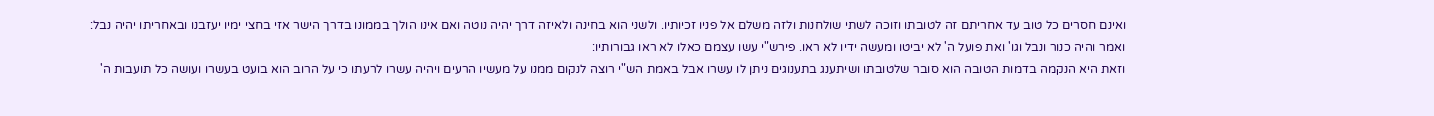ואינם חסרים כל טוב עד אחריתם זה לטובתו וזוכה לשתי שולחנות ולזה משלם אל פניו זכיותיו. ולשני הוא בחינה ולאיזה דרך יהיה נוטה ואם אינו הולך בממונו בדרך הישר אזי בחצי ימיו יעזבנו ובאחריתו יהיה נבל:
ואמר והיה כנור ונבל וגו' ואת פועל ה' לא יביטו ומעשה ידיו לא ראו. פירש"י עשו עצמם כאלו לא ראו גבורותיו:
וזאת היא הנקמה בדמות הטובה הוא סובר שלטובתו ושיתענג בתענוגים ניתן לו עשרו אבל באמת הש"י רוצה לנקום ממנו על מעשיו הרעים ויהיה עשרו לרעתו כי על הרוב הוא בועט בעשרו ועושה כל תועבות ה'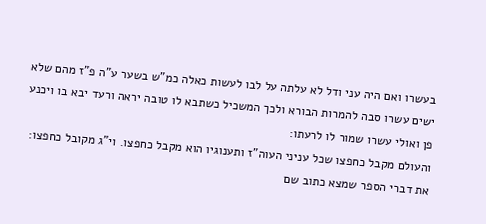בעשרו ואם היה עני ודל לא עלתה על לבו לעשות כאלה כמ"ש בשער ע"ה פ"ז מהם שלא ישים עשרו סבה להמרות הבורא ולכך המשכיל כשתבא לו טובה יראה ורעד יבא בו ויכנע פן ואולי עשרו שמור לו לרעתו:
והעולם מקבל כחפצו שכל עניני העוה"ז ותענוגיו הוא מקבל כחפצו. וי"ג מקובל כחפצו:
את דברי הספר שמצא כתוב שם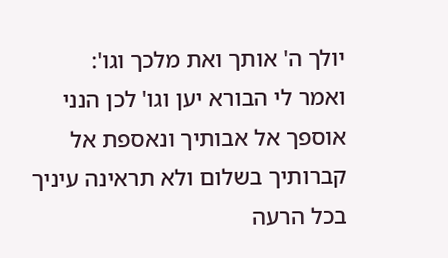יולך ה' אותך ואת מלכך וגו':
ואמר לי הבורא יען וגו' לכן הנני אוספך אל אבותיך ונאספת אל קברותיך בשלום ולא תראינה עיניך בכל הרעה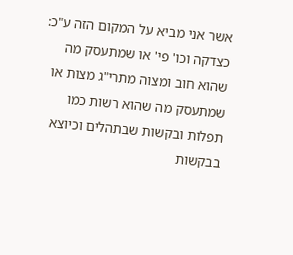אשר אני מביא על המקום הזה ע"כ:
כצדקה וכו' פי' או שמתעסק מה שהוא חוב ומצוה מתרי"ג מצות או שמתעסק מה שהוא רשות כמו תפלות ובקשות שבתהלים וכיוצא בבקשות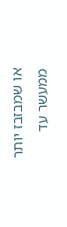או שמבזבז יותר ממעשר עד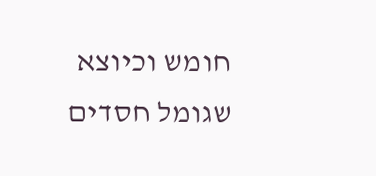חומש וכיוצא שגומל חסדים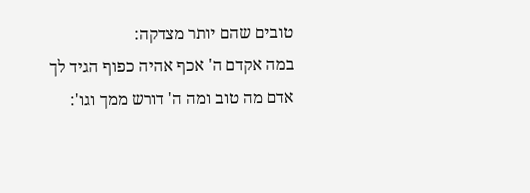טובים שהם יותר מצדקה:
במה אקדם ה' אכף אהיה כפוף הגיד לך אדם מה טוב ומה ה' דורש ממך וגו':